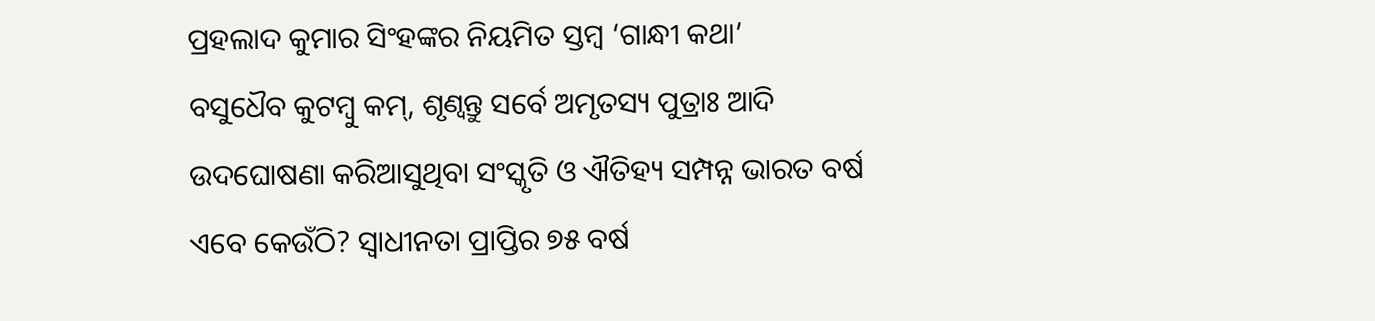ପ୍ରହଲାଦ କୁମାର ସିଂହଙ୍କର ନିୟମିତ ସ୍ତମ୍ବ ‘ଗାନ୍ଧୀ କଥା’
ବସୁଧୈବ କୁଟମ୍ବୁ କମ୍, ଶୃଣ୍ୱନ୍ତୁ ସର୍ବେ ଅମୃତସ୍ୟ ପୁତ୍ରାଃ ଆଦି ଉଦଘୋଷଣା କରିଆସୁଥିବା ସଂସ୍କୃତି ଓ ଐତିହ୍ୟ ସମ୍ପନ୍ନ ଭାରତ ବର୍ଷ ଏବେ କେଉଁଠି? ସ୍ୱାଧୀନତା ପ୍ରାପ୍ତିର ୭୫ ବର୍ଷ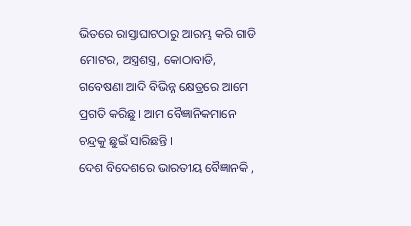ଭିତରେ ରାସ୍ତାଘାଟଠାରୁ ଆରମ୍ଭ କରି ଗାଡି ମୋଟର, ଅସ୍ତ୍ରଶସ୍ତ୍ର, କୋଠାବାଡି, ଗବେଷଣା ଆଦି ବିଭିନ୍ନ କ୍ଷେତ୍ରରେ ଆମେ ପ୍ରଗତି କରିଛୁ । ଆମ ବୈଜ୍ଞାନିକମାନେ ଚନ୍ଦ୍ରକୁ ଛୁଇଁ ସାରିଛନ୍ତି ।
ଦେଶ ବିଦେଶରେ ଭାରତୀୟ ବୈଜ୍ଞାନକି ,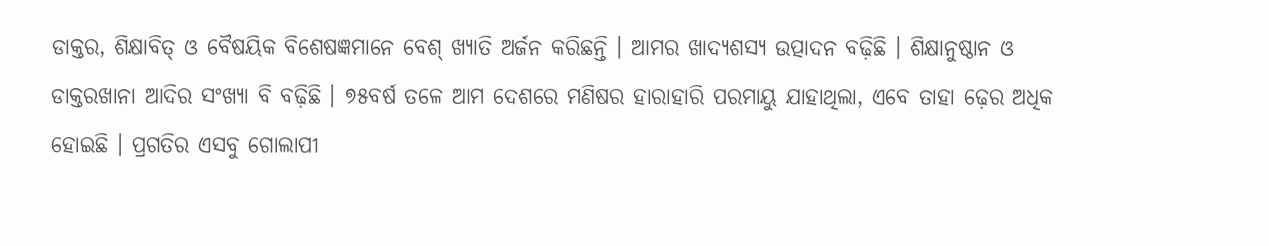ଡାକ୍ତର, ଶିକ୍ଷାବିତ୍ ଓ ବୈଷୟିକ ବିଶେଷଜ୍ଞମାନେ ବେଶ୍ ଖ୍ୟାତି ଅର୍ଜନ କରିଛନ୍ତି । ଆମର ଖାଦ୍ୟଶସ୍ୟ ଉତ୍ପାଦନ ବଢ଼ିଛି । ଶିକ୍ଷାନୁଷ୍ଠାନ ଓ ଡାକ୍ତରଖାନା ଆଦିର ସଂଖ୍ୟା ବି ବଢ଼ିଛି । ୭୫ବର୍ଷ ତଳେ ଆମ ଦେଶରେ ମଣିଷର ହାରାହାରି ପରମାୟୁ ଯାହାଥିଲା, ଏବେ ତାହା ଢ଼େର ଅଧିକ ହୋଇଛି । ପ୍ରଗତିର ଏସବୁ ଗୋଲାପୀ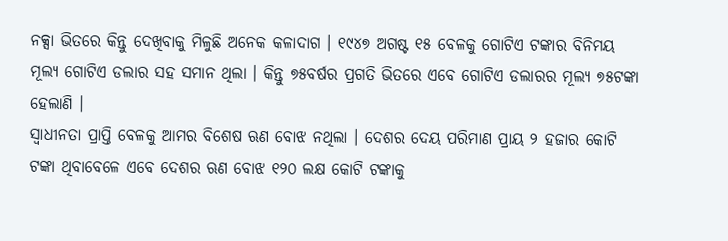ନକ୍ସା ଭିତରେ କିନ୍ତୁ ଦେଖିବାକୁ ମିଳୁଛି ଅନେକ କଳାଦାଗ । ୧୯୪୭ ଅଗଷ୍ଟ ୧୫ ବେଳକୁ ଗୋଟିଏ ଟଙ୍କାର ବିନିମୟ ମୂଲ୍ୟ ଗୋଟିଏ ଡଲାର ସହ ସମାନ ଥିଲା । କିନ୍ତୁ ୭୫ବର୍ଷର ପ୍ରଗତି ଭିତରେ ଏବେ ଗୋଟିଏ ଡଲାରର ମୂଲ୍ୟ ୭୫ଟଙ୍କା ହେଲାଣି ।
ସ୍ୱାଧୀନତା ପ୍ରାପ୍ତି ବେଳକୁ ଆମର ବିଶେଷ ଋଣ ବୋଝ ନଥିଲା । ଦେଶର ଦେୟ ପରିମାଣ ପ୍ରାୟ ୨ ହଜାର କୋଟି ଟଙ୍କା ଥିବାବେଳେ ଏବେ ଦେଶର ଋଣ ବୋଝ ୧୨୦ ଲକ୍ଷ କୋଟି ଟଙ୍କାକୁ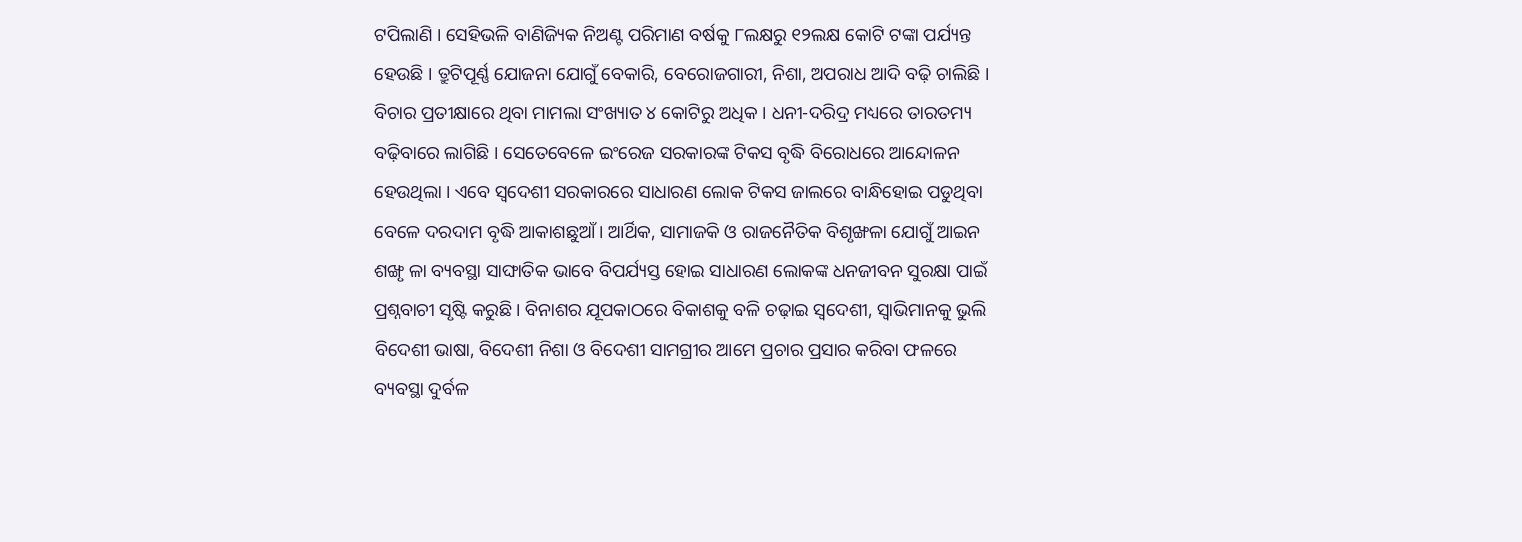ଟପିଲାଣି । ସେହିଭଳି ବାଣିଜ୍ୟିକ ନିଅଣ୍ଟ ପରିମାଣ ବର୍ଷକୁ ୮ଲକ୍ଷରୁ ୧୨ଲକ୍ଷ କୋଟି ଟଙ୍କା ପର୍ଯ୍ୟନ୍ତ ହେଉଛି । ତ୍ରୁଟିପୂର୍ଣ୍ଣ ଯୋଜନା ଯୋଗୁଁ ବେକାରି, ବେରୋଜଗାରୀ, ନିଶା, ଅପରାଧ ଆଦି ବଢ଼ି ଚାଲିଛି । ବିଚାର ପ୍ରତୀକ୍ଷାରେ ଥିବା ମାମଲା ସଂଖ୍ୟାତ ୪ କୋଟିରୁ ଅଧିକ । ଧନୀ-ଦରିଦ୍ର ମଧ୍ୟରେ ତାରତମ୍ୟ ବଢ଼ିବାରେ ଲାଗିଛି । ସେତେବେଳେ ଇଂରେଜ ସରକାରଙ୍କ ଟିକସ ବୃଦ୍ଧି ବିରୋଧରେ ଆନ୍ଦୋଳନ ହେଉଥିଲା । ଏବେ ସ୍ୱଦେଶୀ ସରକାରରେ ସାଧାରଣ ଲୋକ ଟିକସ ଜାଲରେ ବାନ୍ଧିହୋଇ ପଡୁଥିବା ବେଳେ ଦରଦାମ ବୃଦ୍ଧି ଆକାଶଛୁଆଁ । ଆର୍ଥିକ, ସାମାଜକି ଓ ରାଜନୈତିକ ବିଶୃଙ୍ଖଳା ଯୋଗୁଁ ଆଇନ ଶଙ୍ଖୃ ଳା ବ୍ୟବସ୍ଥା ସାଙ୍ଘାତିକ ଭାବେ ବିପର୍ଯ୍ୟସ୍ତ ହୋଇ ସାଧାରଣ ଲୋକଙ୍କ ଧନଜୀବନ ସୁରକ୍ଷା ପାଇଁ ପ୍ରଶ୍ନବାଚୀ ସୃଷ୍ଟି କରୁଛି । ବିନାଶର ଯୂପକାଠରେ ବିକାଶକୁ ବଳି ଚଢ଼ାଇ ସ୍ୱଦେଶୀ, ସ୍ୱାଭିମାନକୁ ଭୁଲି ବିଦେଶୀ ଭାଷା, ବିଦେଶୀ ନିଶା ଓ ବିଦେଶୀ ସାମଗ୍ରୀର ଆମେ ପ୍ରଚାର ପ୍ରସାର କରିବା ଫଳରେ ବ୍ୟବସ୍ଥା ଦୁର୍ବଳ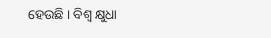ହେଉଛି । ବିଶ୍ୱ କ୍ଷୁଧା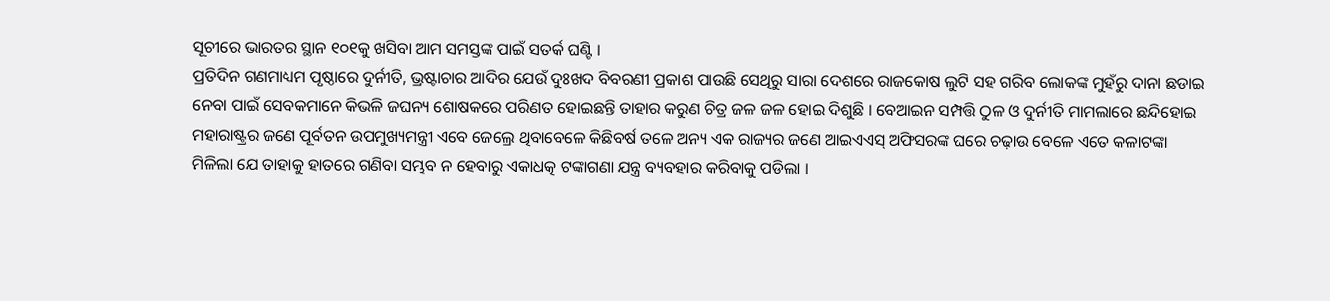ସୂଚୀରେ ଭାରତର ସ୍ଥାନ ୧୦୧କୁ ଖସିବା ଆମ ସମସ୍ତଙ୍କ ପାଇଁ ସତର୍କ ଘଣ୍ଟି ।
ପ୍ରତିଦିନ ଗଣମାଧ୍ୟମ ପୃଷ୍ଠାରେ ଦୁର୍ନୀତି, ଭ୍ରଷ୍ଟାଚାର ଆଦିର ଯେଉଁ ଦୁଃଖଦ ବିବରଣୀ ପ୍ରକାଶ ପାଉଛି ସେଥିରୁ ସାରା ଦେଶରେ ରାଜକୋଷ ଲୁଟି ସହ ଗରିବ ଲୋକଙ୍କ ମୁହଁରୁ ଦାନା ଛଡାଇ ନେବା ପାଇଁ ସେବକମାନେ କିଭଳି ଜଘନ୍ୟ ଶୋଷକରେ ପରିଣତ ହୋଇଛନ୍ତି ତାହାର କରୁଣ ଚିତ୍ର ଜଳ ଜଳ ହୋଇ ଦିଶୁଛି । ବେଆଇନ ସମ୍ପତ୍ତି ଠୁଳ ଓ ଦୁର୍ନୀତି ମାମଲାରେ ଛନ୍ଦିହୋଇ ମହାରାଷ୍ଟ୍ରର ଜଣେ ପୂର୍ବତନ ଉପମୁଖ୍ୟମନ୍ତ୍ରୀ ଏବେ ଜେଲ୍ରେ ଥିବାବେଳେ କିଛିବର୍ଷ ତଳେ ଅନ୍ୟ ଏକ ରାଜ୍ୟର ଜଣେ ଆଇଏଏସ୍ ଅଫିସରଙ୍କ ଘରେ ଚଢ଼ାଉ ବେଳେ ଏତେ କଳାଟଙ୍କା ମିଳିଲା ଯେ ତାହାକୁ ହାତରେ ଗଣିବା ସମ୍ଭବ ନ ହେବାରୁ ଏକାଧତ୍କ ଟଙ୍କାଗଣା ଯନ୍ତ୍ର ବ୍ୟବହାର କରିବାକୁ ପଡିଲା ।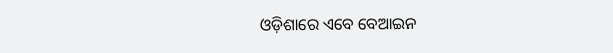ଓଡ଼ିଶାରେ ଏବେ ବେଆଇନ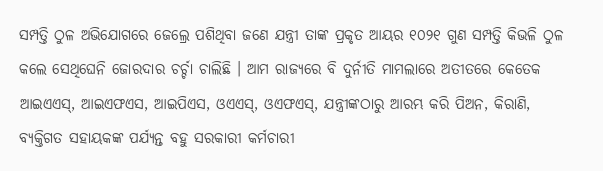ସମ୍ପତ୍ତି ଠୁଳ ଅଭିଯୋଗରେ ଜେଲ୍ରେ ପଶିଥିବା ଜଣେ ଯନ୍ତ୍ରୀ ତାଙ୍କ ପ୍ରକୃତ ଆୟର ୧୦୨୧ ଗୁଣ ସମ୍ପତ୍ତି କିଭଳି ଠୁଳ କଲେ ସେଥିଘେନି ଜୋରଦାର ଚର୍ଚ୍ଚା ଚାଲିଛି । ଆମ ରାଜ୍ୟରେ ବି ଦୁର୍ନୀତି ମାମଲାରେ ଅତୀତରେ କେତେକ ଆଇଏଏସ୍, ଆଇଏଫଏସ, ଆଇପିଏସ, ଓଏଏସ୍, ଓଏଫଏସ୍, ଯନ୍ତ୍ରୀଙ୍କଠାରୁ ଆରମ୍ଭ କରି ପିଅନ, କିରାଣି, ବ୍ୟକ୍ତିଗତ ସହାୟକଙ୍କ ପର୍ଯ୍ୟନ୍ତ ବହୁ ସରକାରୀ କର୍ମଚାରୀ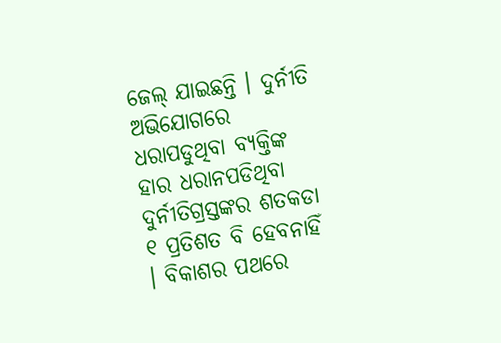ଜେଲ୍ ଯାଇଛନ୍ତି । ଦୁର୍ନୀତି ଅଭିଯୋଗରେ ଧରାପଡୁଥିବା ବ୍ୟକ୍ତିଙ୍କ ହାର ଧରାନପଡିଥିବା ଦୁର୍ନୀତିଗ୍ରସ୍ତଙ୍କର ଶତକଡା ୧ ପ୍ରତିଶତ ବି ହେବନାହିଁ । ବିକାଶର ପଥରେ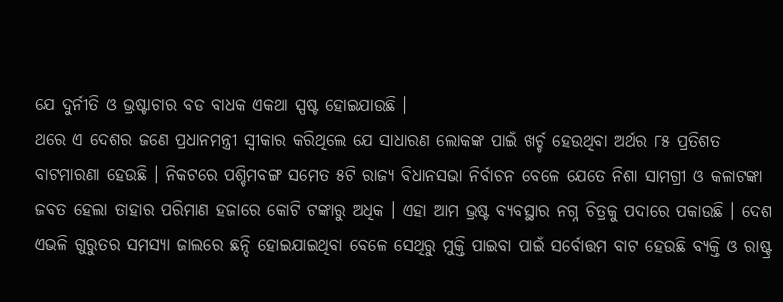ଯେ ଦୁର୍ନୀତି ଓ ଭ୍ରଷ୍ଟାଚାର ବଡ ବାଧକ ଏକଥା ସ୍ପଷ୍ଟ ହୋଇଯାଉଛି ।
ଥରେ ଏ ଦେଶର ଜଣେ ପ୍ରଧାନମନ୍ତ୍ରୀ ସ୍ୱୀକାର କରିଥିଲେ ଯେ ସାଧାରଣ ଲୋକଙ୍କ ପାଇଁ ଖର୍ଚ୍ଚ ହେଉଥିବା ଅର୍ଥର ୮୫ ପ୍ରତିଶତ ବାଟମାରଣା ହେଉଛି । ନିକଟରେ ପଶ୍ଚିମବଙ୍ଗ ସମେତ ୫ଟି ରାଜ୍ୟ ବିଧାନସଭା ନିର୍ବାଚନ ବେଳେ ଯେତେ ନିଶା ସାମଗ୍ରୀ ଓ କଳାଟଙ୍କା ଜବତ ହେଲା ତାହାର ପରିମାଣ ହଜାରେ କୋଟି ଟଙ୍କାରୁ ଅଧିକ । ଏହା ଆମ ଭ୍ରଷ୍ଟ ବ୍ୟବସ୍ଥାର ନଗ୍ନ ଚିତ୍ରକୁ ପଦାରେ ପକାଉଛି । ଦେଶ ଏଭଳି ଗୁରୁତର ସମସ୍ୟା ଜାଲରେ ଛନ୍ଦି ହୋଇଯାଇଥିବା ବେଳେ ସେଥିରୁ ମୁକ୍ତି ପାଇବା ପାଇଁ ସର୍ବୋତ୍ତମ ବାଟ ହେଉଛି ବ୍ୟକ୍ତି ଓ ରାଷ୍ଟ୍ର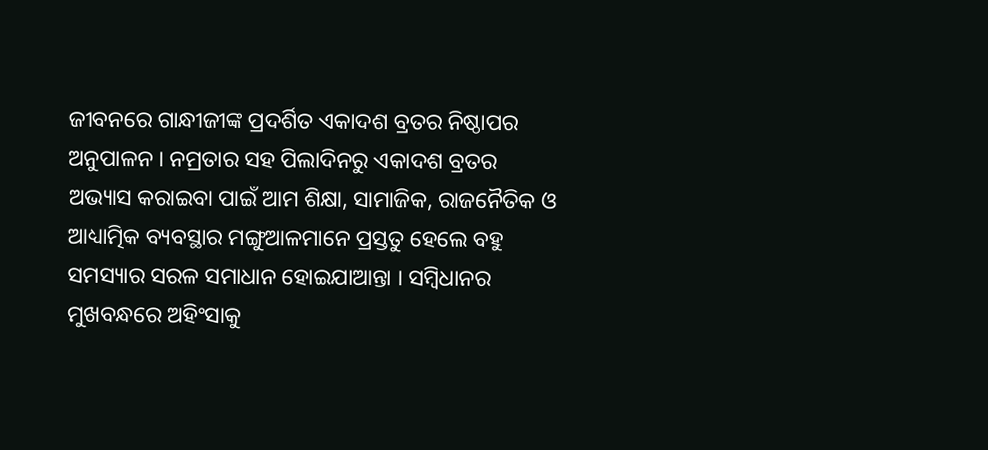ଜୀବନରେ ଗାନ୍ଧୀଜୀଙ୍କ ପ୍ରଦର୍ଶିତ ଏକାଦଶ ବ୍ରତର ନିଷ୍ଠାପର ଅନୁପାଳନ । ନମ୍ରତାର ସହ ପିଲାଦିନରୁ ଏକାଦଶ ବ୍ରତର ଅଭ୍ୟାସ କରାଇବା ପାଇଁ ଆମ ଶିକ୍ଷା, ସାମାଜିକ, ରାଜନୈତିକ ଓ ଆଧ୍ୟାତ୍ମିକ ବ୍ୟବସ୍ଥାର ମଙ୍ଗୁଆଳମାନେ ପ୍ରସ୍ତତୁ ହେଲେ ବହୁ ସମସ୍ୟାର ସରଳ ସମାଧାନ ହୋଇଯାଆନ୍ତା । ସମ୍ବିଧାନର ମୁଖବନ୍ଧରେ ଅହିଂସାକୁ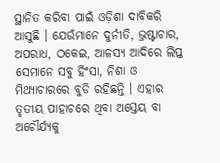ସ୍ଥାନିତ କରିବା ପାଇଁ ଓଡ଼ିଶା ଦାବିକରି ଆସୁଛି । ଯେଉଁମାନେ ଦୁର୍ନୀତି, ଭ୍ରଷ୍ଟାଚାର, ଅପରାଧ, ଠକେଇ, ଆଳସ୍ୟ ଆଦିରେ ଲିପ୍ତ ସେମାନେ ସବୁ ହିଂସା, ନିଶା ଓ ମିଥ୍ୟାଚାରରେ ବୁଡି ରହିଛନ୍ତି । ଏହାର ତୃତୀୟ ପାହାଚରେ ଥିବା ଅସ୍ତେୟ ବା ଅଚୌର୍ଯ୍ୟକୁ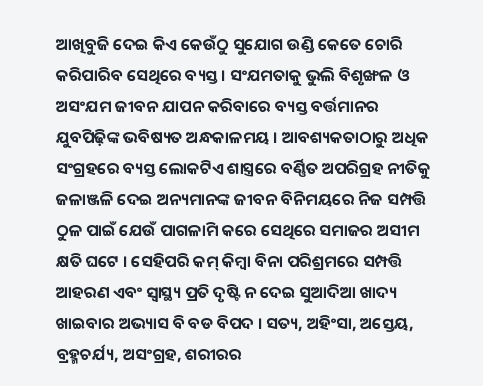ଆଖିବୁଜି ଦେଇ କିଏ କେଉଁଠୁ ସୁଯୋଗ ଉଣ୍ଡି କେତେ ଚୋରି କରିପାରିବ ସେଥିରେ ବ୍ୟସ୍ତ । ସଂଯମତାକୁ ଭୁଲି ବିଶୃଙ୍ଖଳ ଓ ଅସଂଯମ ଜୀବନ ଯାପନ କରିବାରେ ବ୍ୟସ୍ତ ବର୍ତ୍ତମାନର ଯୁବପିଢ଼ିଙ୍କ ଭବିଷ୍ୟତ ଅନ୍ଧକାଳମୟ । ଆବଶ୍ୟକତାଠାରୁ ଅଧିକ ସଂଗ୍ରହରେ ବ୍ୟସ୍ତ ଲୋକଟିଏ ଶାସ୍ତ୍ରରେ ବର୍ଣ୍ଣିତ ଅପରିଗ୍ରହ ନୀତିକୁ ଜଳାଞ୍ଜଳି ଦେଇ ଅନ୍ୟମାନଙ୍କ ଜୀବନ ବିନିମୟରେ ନିଜ ସମ୍ପତ୍ତି ଠୁଳ ପାଇଁ ଯେଉଁ ପାଗଳାମି କରେ ସେଥିରେ ସମାଜର ଅସୀମ କ୍ଷତି ଘଟେ । ସେହିପରି କମ୍ କିମ୍ବା ବିନା ପରିଶ୍ରମରେ ସମ୍ପତ୍ତି ଆହରଣ ଏବଂ ସ୍ୱାସ୍ଥ୍ୟ ପ୍ରତି ଦୃଷ୍ଟି ନ ଦେଇ ସୁଆଦିଆ ଖାଦ୍ୟ ଖାଇବାର ଅଭ୍ୟାସ ବି ବଡ ବିପଦ । ସତ୍ୟ, ଅହିଂସା, ଅସ୍ତେୟ, ବ୍ରହ୍ମଚର୍ଯ୍ୟ, ଅସଂଗ୍ରହ, ଶରୀରର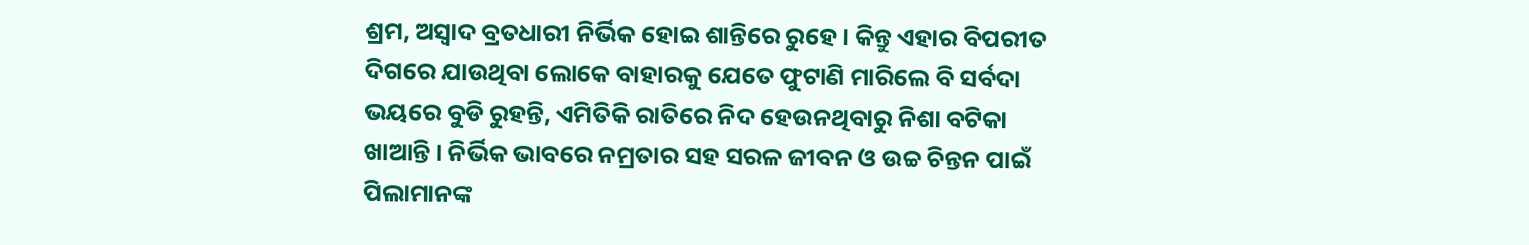ଶ୍ରମ, ଅସ୍ୱାଦ ବ୍ରତଧାରୀ ନିର୍ଭିକ ହୋଇ ଶାନ୍ତିରେ ରୁହେ । କିନ୍ତୁ ଏହାର ବିପରୀତ ଦିଗରେ ଯାଉଥିବା ଲୋକେ ବାହାରକୁ ଯେତେ ଫୁଟାଣି ମାରିଲେ ବି ସର୍ବଦା ଭୟରେ ବୁଡି ରୁହନ୍ତି, ଏମିତିକି ରାତିରେ ନିଦ ହେଉନଥିବାରୁ ନିଶା ବଟିକା ଖାଆନ୍ତି । ନିର୍ଭିକ ଭାବରେ ନମ୍ରତାର ସହ ସରଳ ଜୀବନ ଓ ଉଚ୍ଚ ଚିନ୍ତନ ପାଇଁ ପିଲାମାନଙ୍କ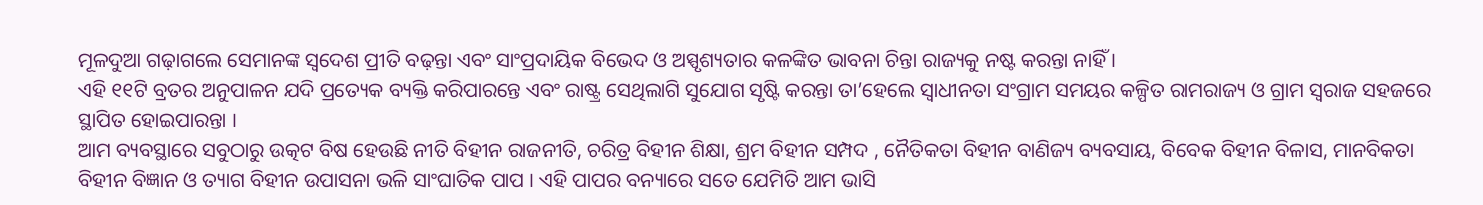ମୂଳଦୁଆ ଗଢ଼ାଗଲେ ସେମାନଙ୍କ ସ୍ୱଦେଶ ପ୍ରୀତି ବଢ଼ନ୍ତା ଏବଂ ସାଂପ୍ରଦାୟିକ ବିଭେଦ ଓ ଅସ୍ପୃଶ୍ୟତାର କଳଙ୍କିତ ଭାବନା ଚିନ୍ତା ରାଜ୍ୟକୁ ନଷ୍ଟ କରନ୍ତା ନାହିଁ ।
ଏହି ୧୧ଟି ବ୍ରତର ଅନୁପାଳନ ଯଦି ପ୍ରତ୍ୟେକ ବ୍ୟକ୍ତି କରିପାରନ୍ତେ ଏବଂ ରାଷ୍ଟ୍ର ସେଥିଲାଗି ସୁଯୋଗ ସୃଷ୍ଟି କରନ୍ତା ତା’ହେଲେ ସ୍ୱାଧୀନତା ସଂଗ୍ରାମ ସମୟର କଳ୍ପିତ ରାମରାଜ୍ୟ ଓ ଗ୍ରାମ ସ୍ୱରାଜ ସହଜରେ ସ୍ଥାପିତ ହୋଇପାରନ୍ତା ।
ଆମ ବ୍ୟବସ୍ଥାରେ ସବୁଠାରୁ ଉତ୍କଟ ବିଷ ହେଉଛି ନୀତି ବିହୀନ ରାଜନୀତି, ଚରିତ୍ର ବିହୀନ ଶିକ୍ଷା, ଶ୍ରମ ବିହୀନ ସମ୍ପଦ , ନୈତିକତା ବିହୀନ ବାଣିଜ୍ୟ ବ୍ୟବସାୟ, ବିବେକ ବିହୀନ ବିଳାସ, ମାନବିକତା ବିହୀନ ବିଜ୍ଞାନ ଓ ତ୍ୟାଗ ବିହୀନ ଉପାସନା ଭଳି ସାଂଘାତିକ ପାପ । ଏହି ପାପର ବନ୍ୟାରେ ସତେ ଯେମିତି ଆମ ଭାସି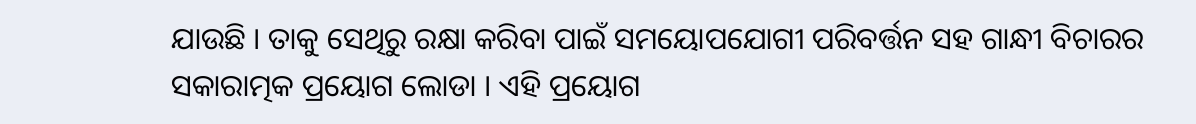ଯାଉଛି । ତାକୁ ସେଥିରୁ ରକ୍ଷା କରିବା ପାଇଁ ସମୟୋପଯୋଗୀ ପରିବର୍ତ୍ତନ ସହ ଗାନ୍ଧୀ ବିଚାରର ସକାରାତ୍ମକ ପ୍ରୟୋଗ ଲୋଡା । ଏହି ପ୍ରୟୋଗ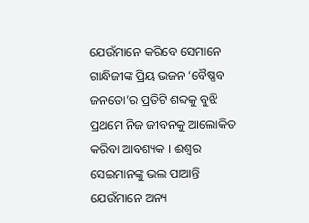ଯେଉଁମାନେ କରିବେ ସେମାନେ ଗାନ୍ଧିଜୀଙ୍କ ପ୍ରିୟ ଭଜନ ‘ବୈଷ୍ଣବ ଜନତୋ’ର ପ୍ରତିଟି ଶବ୍ଦକୁ ବୁଝି ପ୍ରଥମେ ନିଜ ଜୀବନକୁ ଆଲୋକିତ କରିବା ଆବଶ୍ୟକ । ଈଶ୍ୱର ସେଇମାନଙ୍କୁ ଭଲ ପାଆନ୍ତି ଯେଉଁମାନେ ଅନ୍ୟ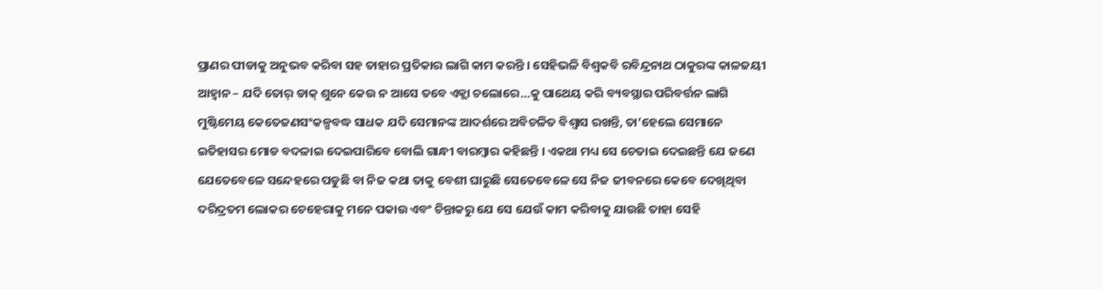ପ୍ରାଣର ପୀଡାକୁ ଅନୁଭବ କରିବା ସହ ତାହାର ପ୍ରତିକାର ଲାଗି କାମ କରନ୍ତି । ସେହିଭଳି ବିଶ୍ୱକବି ରବିନ୍ଦ୍ରନାଥ ଠାକୁରଙ୍କ କାଳଜୟୀ ଆହ୍ୱାନ – ଯଦି ତୋର୍ ଡାକ୍ ଶୁନେ କେଉ ନ ଆସେ ତବେ ଏକ୍ଲା ଚଲୋରେ…କୁ ପାଥେୟ କରି ବ୍ୟବସ୍ଥାର ପରିବର୍ତ୍ତନ ଲାଗି ମୁଷ୍ଟିମେୟ କେତେଜଣସଂକଳ୍ପବଦ୍ଧ ସାଧକ ଯଦି ସେମାନଙ୍କ ଆଦର୍ଶରେ ଅବିଚଳିତ ବିଶ୍ୱାସ ରଖନ୍ତି, ତା’ହେଲେ ସେମାନେ ଇତିହାସର ମୋଡ ବଦଳାଇ ଦେଇପାରିବେ ବୋଲି ଗାନ୍ଧୀ ବାରମ୍ବାର କହିଛନ୍ତି । ଏକଥା ମଧ୍ୟ ସେ ଚେତାଇ ଦେଇଛନ୍ତି ଯେ ଜଣେ ଯେତେବେଳେ ସନ୍ଦେହରେ ପଡୁଛି ବା ନିଜ କଥା ତାକୁ ବେଶୀ ଘାରୁଛି ସେତେବେଳେ ସେ ନିଜ ଜୀବନରେ କେବେ ଦେଖିଥିବା ଦରିଦ୍ରତମ ଲୋକର ଚେହେରାକୁ ମନେ ପକାଉ ଏବଂ ଚିନ୍ତାକରୁ ଯେ ସେ ଯେଉଁ କାମ କରିବାକୁ ଯାଉଛି ତାହା ସେହି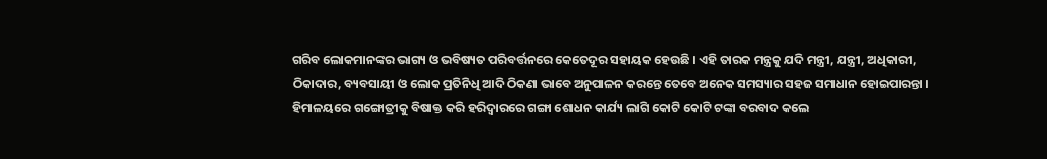ଗରିବ ଲୋକମାନଙ୍କର ଭାଗ୍ୟ ଓ ଭବିଷ୍ୟତ ପରିବର୍ତ୍ତନରେ କେତେଦୂର ସହାୟକ ହେଉଛି । ଏହି ତାରକ ମନ୍ତ୍ରକୁ ଯଦି ମନ୍ତ୍ରୀ, ଯନ୍ତ୍ରୀ, ଅଧିକାରୀ, ଠିକାଦାର, ବ୍ୟବସାୟୀ ଓ ଲୋକ ପ୍ରତିନିଧି ଆଦି ଠିକଣା ଭାବେ ଅନୁପାଳନ କରନ୍ତେ ତେବେ ଅନେକ ସମସ୍ୟାର ସହଜ ସମାଧାନ ହୋଇପାରନ୍ତା ।
ହିମାଳୟରେ ଗଙ୍ଗୋତ୍ରୀକୁ ବିଷାକ୍ତ କରି ହରିଦ୍ୱାରରେ ଗଙ୍ଗା ଶୋଧନ କାର୍ଯ୍ୟ ଲାଗି କୋଟି କୋଟି ଟଙ୍କା ବରବାଦ କଲେ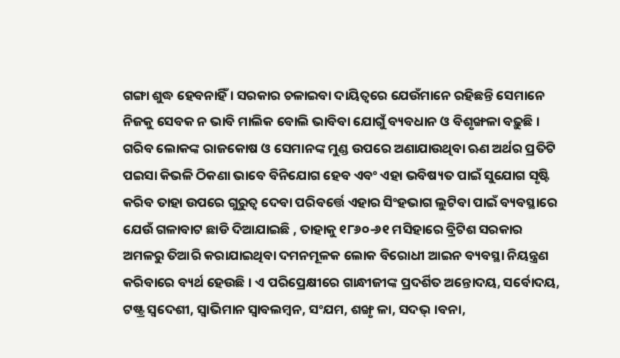ଗଙ୍ଗା ଶୁଦ୍ଧ ହେବନାହିଁ । ସରକାର ଚଳାଇବା ଦାୟିତ୍ୱରେ ଯେଉଁମାନେ ରହିଛନ୍ତି ସେମାନେ ନିଜକୁ ସେବକ ନ ଭାବି ମାଲିକ ବୋଲି ଭାବିବା ଯୋଗୁଁ ବ୍ୟବଧାନ ଓ ବିଶୃଙ୍ଖଳା ବଢ଼ୁଛି । ଗରିବ ଲୋକଙ୍କ ରାଜକୋଷ ଓ ସେମାନଙ୍କ ମୁଣ୍ଡ ଉପରେ ଅଣାଯାଉଥିବା ଋଣ ଅର୍ଥର ପ୍ରତିଟି ପଇସା କିଭଳି ଠିକଣା ଭାବେ ବିନିଯୋଗ ହେବ ଏବଂ ଏହା ଭବିଷ୍ୟତ ପାଇଁ ସୁଯୋଗ ସୃଷ୍ଟି କରିବ ତାହା ଉପରେ ଗୁରୁତ୍ୱ ଦେବା ପରିବର୍ତ୍ତେ ଏହାର ସିଂହଭାଗ ଲୁଟିବା ପାଇଁ ବ୍ୟବସ୍ଥାରେ ଯେଉଁ ଗଳାବାଟ ଛାଡି ଦିଆଯାଇଛି , ତାହାକୁ ୧୮୬୦-୬୧ ମସିହାରେ ବ୍ରିଟିଶ ସରକାର ଅମଳରୁ ତିଆରି କରାଯାଇଥିବା ଦମନମୂଳକ ଲୋକ ବିରୋଧୀ ଆଇନ ବ୍ୟବସ୍ଥା ନିୟନ୍ତ୍ରଣ କରିବାରେ ବ୍ୟର୍ଥ ହେଉଛି । ଏ ପରିପ୍ରେକ୍ଷୀରେ ଗାନ୍ଧୀଜୀଙ୍କ ପ୍ରଦର୍ଶିତ ଅନ୍ତୋଦୟ, ସର୍ବୋଦୟ, ଟଷ୍ଟ୍ର ସ୍ୱଦେଶୀ, ସ୍ୱାଭିମାନ ସ୍ୱାବଲମ୍ବନ, ସଂଯମ, ଶଙ୍ଖୃ ଳା, ସଦଭ୍ ।ବନା,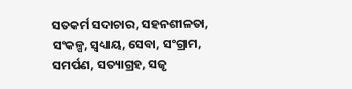ସତକର୍ମ ସଦାଚାର, ସହନଶୀଳତା, ସଂକଳ୍ପ, ସ୍ୱଧ୍ୟାୟ, ସେବା, ସଂଗ୍ରାମ, ସମର୍ପଣ, ସତ୍ୟାଗ୍ରହ, ସଜୃ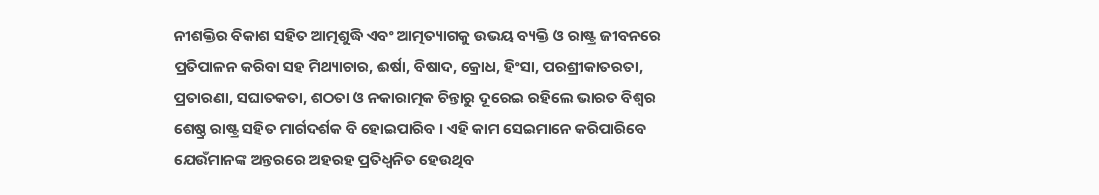ନୀଶକ୍ତିର ବିକାଶ ସହିତ ଆତ୍ମଶୁଦ୍ଧି ଏବଂ ଆତ୍ମତ୍ୟାଗକୁ ଉଭୟ ବ୍ୟକ୍ତି ଓ ରାଷ୍ଟ୍ର ଜୀବନରେ ପ୍ରତିପାଳନ କରିବା ସହ ମିଥ୍ୟାଚାର, ଈର୍ଷା, ବିଷାଦ, କ୍ରୋଧ, ହିଂସା, ପରଶ୍ରୀକାତରତା, ପ୍ରତାରଣା, ସଘାତକତା, ଶଠତା ଓ ନକାରାତ୍ମକ ଚିନ୍ତାରୁ ଦୂରେଇ ରହିଲେ ଭାରତ ବିଶ୍ୱର ଶେଷ୍ଠ୍ର ରାଷ୍ଟ୍ର ସହିତ ମାର୍ଗଦର୍ଶକ ବି ହୋଇପାରିବ । ଏହି କାମ ସେଇମାନେ କରିପାରିବେ ଯେଉଁମାନଙ୍କ ଅନ୍ତରରେ ଅହରହ ପ୍ରତିଧ୍ୱନିତ ହେଉଥିବ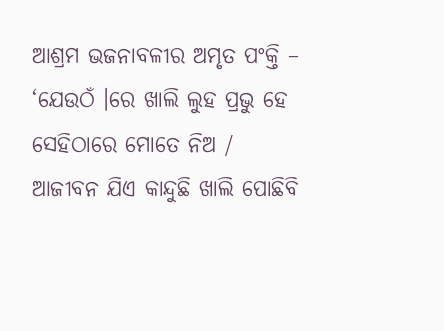ଆଶ୍ରମ ଭଜନାବଳୀର ଅମୃତ ପଂକ୍ତି – ‘ଯେଉଠଁ ।ରେ ଖାଲି ଲୁହ ପ୍ରଭୁ ହେ ସେହିଠାରେ ମୋତେ ନିଅ / ଆଜୀବନ ଯିଏ କାନ୍ଦୁଛି ଖାଲି ପୋଛିବି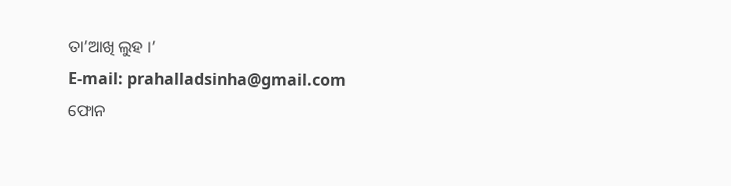ତା’ଆଖି ଲୁହ ।’
E-mail: prahalladsinha@gmail.com
ଫୋନ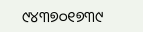୯୪୩୭୦୧୭୩୯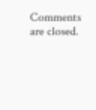Comments are closed.